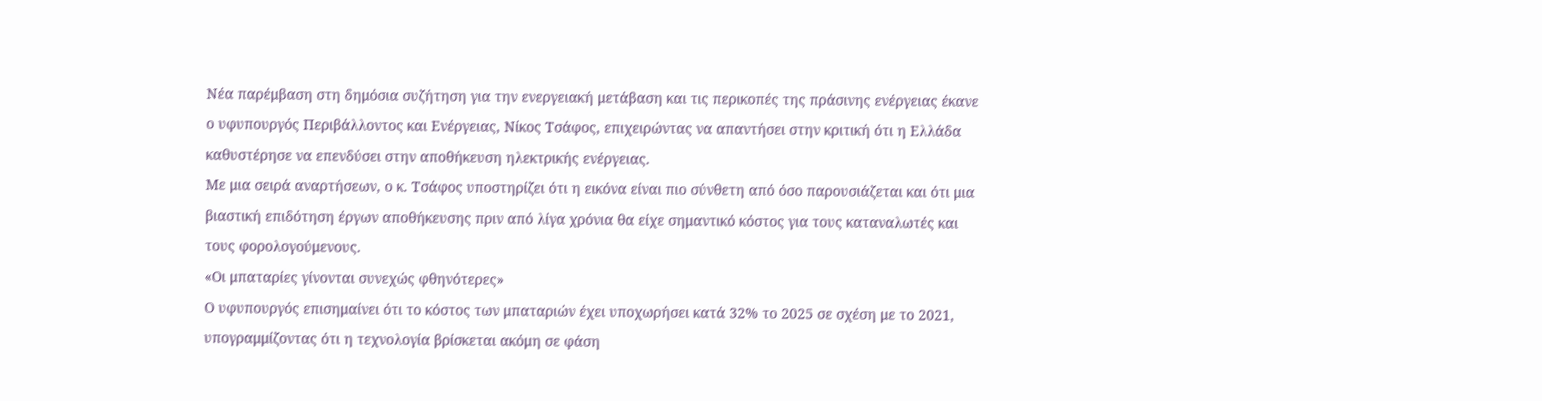Νέα παρέμβαση στη δημόσια συζήτηση για την ενεργειακή μετάβαση και τις περικοπές της πράσινης ενέργειας έκανε ο υφυπουργός Περιβάλλοντος και Ενέργειας, Νίκος Τσάφος, επιχειρώντας να απαντήσει στην κριτική ότι η Ελλάδα καθυστέρησε να επενδύσει στην αποθήκευση ηλεκτρικής ενέργειας.
Με μια σειρά αναρτήσεων, ο κ. Τσάφος υποστηρίζει ότι η εικόνα είναι πιο σύνθετη από όσο παρουσιάζεται και ότι μια βιαστική επιδότηση έργων αποθήκευσης πριν από λίγα χρόνια θα είχε σημαντικό κόστος για τους καταναλωτές και τους φορολογούμενους.
«Οι μπαταρίες γίνονται συνεχώς φθηνότερες»
Ο υφυπουργός επισημαίνει ότι το κόστος των μπαταριών έχει υποχωρήσει κατά 32% το 2025 σε σχέση με το 2021, υπογραμμίζοντας ότι η τεχνολογία βρίσκεται ακόμη σε φάση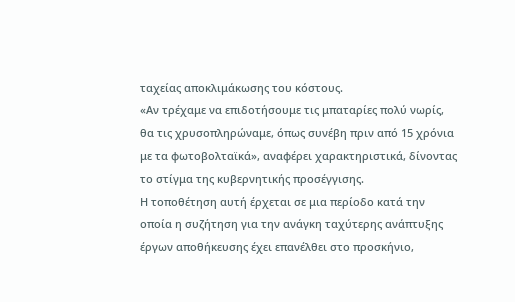ταχείας αποκλιμάκωσης του κόστους.
«Αν τρέχαμε να επιδοτήσουμε τις μπαταρίες πολύ νωρίς, θα τις χρυσοπληρώναμε, όπως συνέβη πριν από 15 χρόνια με τα φωτοβολταϊκά», αναφέρει χαρακτηριστικά, δίνοντας το στίγμα της κυβερνητικής προσέγγισης.
Η τοποθέτηση αυτή έρχεται σε μια περίοδο κατά την οποία η συζήτηση για την ανάγκη ταχύτερης ανάπτυξης έργων αποθήκευσης έχει επανέλθει στο προσκήνιο,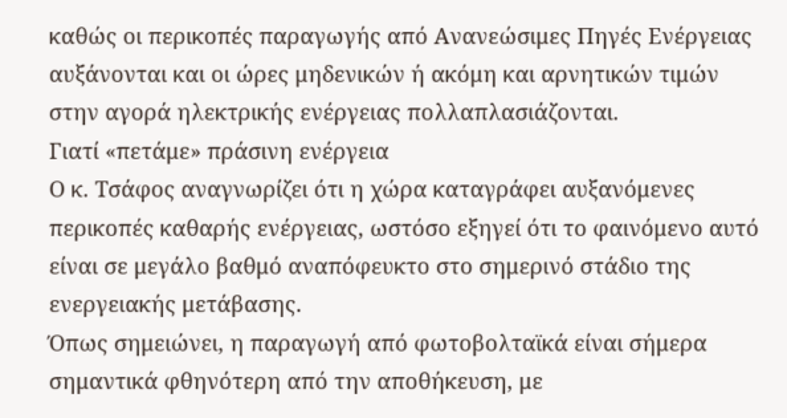καθώς οι περικοπές παραγωγής από Ανανεώσιμες Πηγές Ενέργειας αυξάνονται και οι ώρες μηδενικών ή ακόμη και αρνητικών τιμών στην αγορά ηλεκτρικής ενέργειας πολλαπλασιάζονται.
Γιατί «πετάμε» πράσινη ενέργεια
Ο κ. Τσάφος αναγνωρίζει ότι η χώρα καταγράφει αυξανόμενες περικοπές καθαρής ενέργειας, ωστόσο εξηγεί ότι το φαινόμενο αυτό είναι σε μεγάλο βαθμό αναπόφευκτο στο σημερινό στάδιο της ενεργειακής μετάβασης.
Όπως σημειώνει, η παραγωγή από φωτοβολταϊκά είναι σήμερα σημαντικά φθηνότερη από την αποθήκευση, με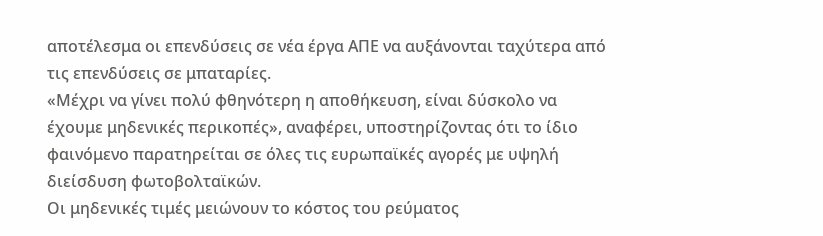αποτέλεσμα οι επενδύσεις σε νέα έργα ΑΠΕ να αυξάνονται ταχύτερα από τις επενδύσεις σε μπαταρίες.
«Μέχρι να γίνει πολύ φθηνότερη η αποθήκευση, είναι δύσκολο να έχουμε μηδενικές περικοπές», αναφέρει, υποστηρίζοντας ότι το ίδιο φαινόμενο παρατηρείται σε όλες τις ευρωπαϊκές αγορές με υψηλή διείσδυση φωτοβολταϊκών.
Οι μηδενικές τιμές μειώνουν το κόστος του ρεύματος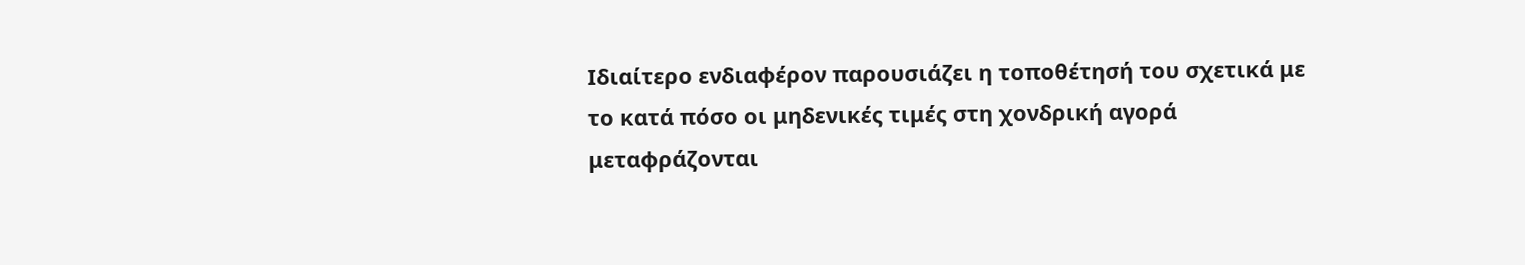Ιδιαίτερο ενδιαφέρον παρουσιάζει η τοποθέτησή του σχετικά με το κατά πόσο οι μηδενικές τιμές στη χονδρική αγορά μεταφράζονται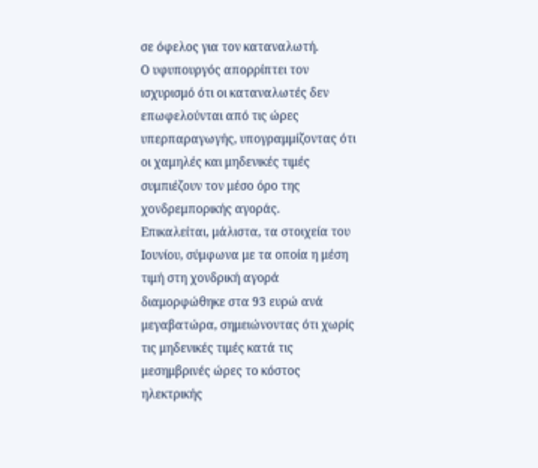σε όφελος για τον καταναλωτή.
Ο υφυπουργός απορρίπτει τον ισχυρισμό ότι οι καταναλωτές δεν επωφελούνται από τις ώρες υπερπαραγωγής, υπογραμμίζοντας ότι οι χαμηλές και μηδενικές τιμές συμπιέζουν τον μέσο όρο της χονδρεμπορικής αγοράς.
Επικαλείται, μάλιστα, τα στοιχεία του Ιουνίου, σύμφωνα με τα οποία η μέση τιμή στη χονδρική αγορά διαμορφώθηκε στα 93 ευρώ ανά μεγαβατώρα, σημειώνοντας ότι χωρίς τις μηδενικές τιμές κατά τις μεσημβρινές ώρες το κόστος ηλεκτρικής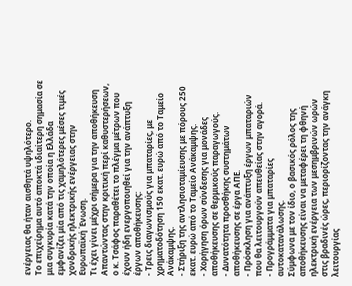ενέργειας θα ήταν αισθητά υψηλότερο.
Το επιχείρημα αυτό αποκτά ιδιαίτερη σημασία σε μια συγκυρία κατά την οποία η Ελλάδα εμφανίζει μία από τις χαμηλότερες μέσες τιμές χονδρικής ηλεκτρικής ενέργειας στην Ευρωπαϊκή Ένωση.
Τι έχει γίνει μέχρι σήμερα για την αποθήκευση
Απαντώντας στην κριτική περί καθυστερήσεων, ο κ. Τσάφος παραθέτει το πλέγμα μέτρων που έχουν ήδη ενεργοποιηθεί για την ανάπτυξη έργων αποθήκευσης:
- Τρεις διαγωνισμούς για μπαταρίες, με χρηματοδότηση 150 εκατ. ευρώ από το Ταμείο Ανάκαμψης.
- Στήριξη της αντλησιοταμίευσης με πόρους 250 εκατ. ευρώ από το Ταμείο Ανάκαμψης.
- Χορήγηση όρων σύνδεσης για μονάδες αποθήκευσης σε θερμικούς παραγωγούς.
- Δυνατότητα προσθήκης συστημάτων αποθήκευσης σε έργα ΑΠΕ.
- Πρόσκληση για ανάπτυξη έργων μπαταριών που θα λειτουργούν απευθείας στην αγορά.
- Προγράμματα για μπαταρίες αυτοκατανάλωσης.
Σύμφωνα με τον ίδιο, ο βασικός ρόλος της αποθήκευσης είναι να μεταφέρει τη φθηνή ηλεκτρική ενέργεια των μεσημβρινών ωρών στις βραδινές ώρες, περιορίζοντας την ανάγκη λειτουργίας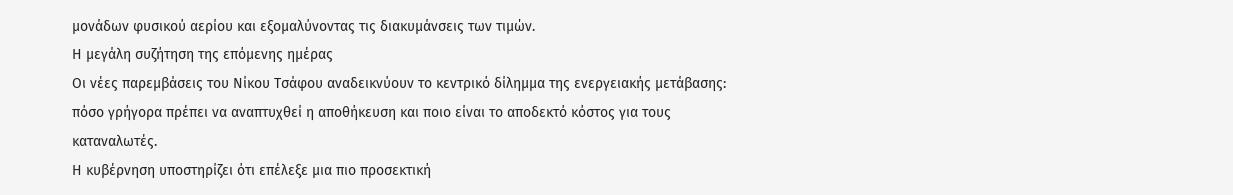μονάδων φυσικού αερίου και εξομαλύνοντας τις διακυμάνσεις των τιμών.
Η μεγάλη συζήτηση της επόμενης ημέρας
Οι νέες παρεμβάσεις του Νίκου Τσάφου αναδεικνύουν το κεντρικό δίλημμα της ενεργειακής μετάβασης: πόσο γρήγορα πρέπει να αναπτυχθεί η αποθήκευση και ποιο είναι το αποδεκτό κόστος για τους καταναλωτές.
Η κυβέρνηση υποστηρίζει ότι επέλεξε μια πιο προσεκτική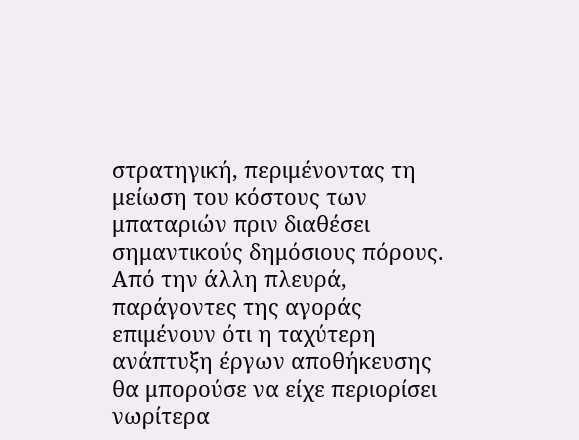στρατηγική, περιμένοντας τη μείωση του κόστους των μπαταριών πριν διαθέσει σημαντικούς δημόσιους πόρους. Από την άλλη πλευρά, παράγοντες της αγοράς επιμένουν ότι η ταχύτερη ανάπτυξη έργων αποθήκευσης θα μπορούσε να είχε περιορίσει νωρίτερα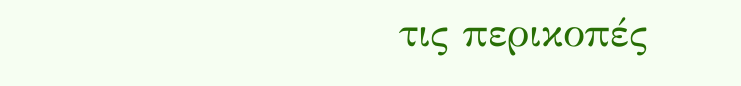τις περικοπές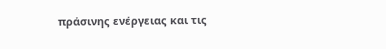πράσινης ενέργειας και τις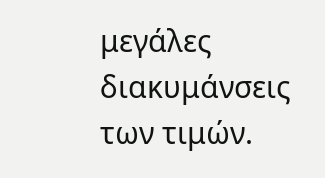μεγάλες διακυμάνσεις των τιμών.